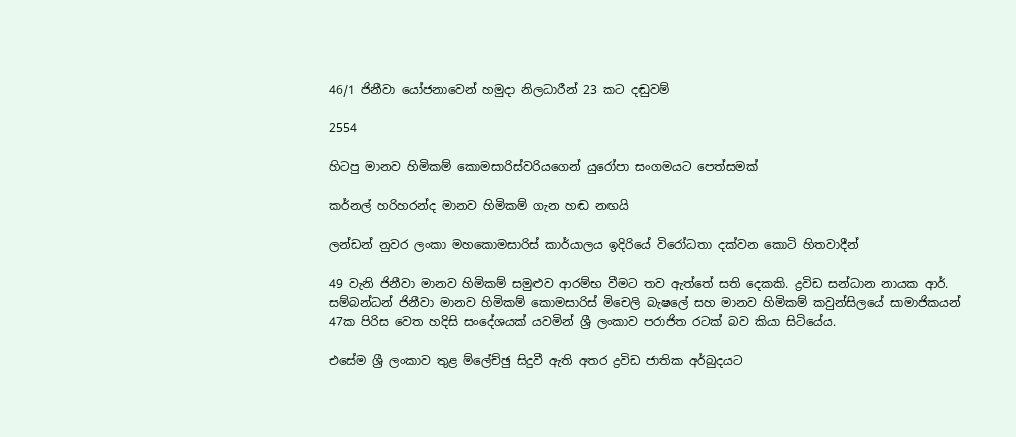46/1 ජිනීවා යෝජනාවෙන් හමුදා නිලධාරීන් 23 කට දඬුවම්

2554

හිටපු මානව හිමිකම් කොමසාරිස්වරියගෙන් යුරෝපා සංගමයට පෙත්සමක්

කර්නල් හරිහරන්ද මානව හිමිකම් ගැන හඬ නඟයි

ලන්ඩන් නුවර ලංකා මහකොමසාරිස් කාර්යාලය ඉදිරියේ විරෝධතා දක්වන කොටි හිතවාදීන්

49 වැනි ජිනීවා මානව හිමිකම් සමුළුව ආරම්භ වීමට තව ඇත්තේ සති දෙකකි. ද්‍රවිඩ සන්ධාන නායක ආර්. සම්බන්ධන් ජිනීවා මානව හිමිකම් කොමසාරිස් මිචෙලි බැෂලේ සහ මානව හිමිකම් කවුන්සිලයේ සාමාජිකයන් 47ක පිරිස වෙත හදිසි සංදේශයක් යවමින් ශ්‍රී ලංකාව පරාජිත රටක් බව කියා සිටියේය.

එසේම ශ්‍රී ලංකාව තුළ ම්ලේච්ඡු සිදුවී ඇති අතර ද්‍රවිඩ ජාතික අර්බුදයට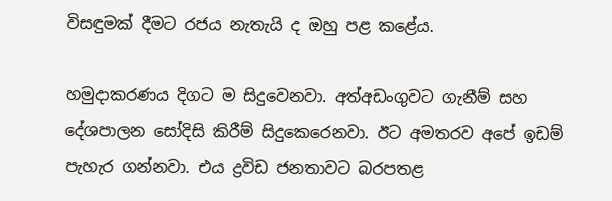විසඳුමක් දීමට රජය නැතැයි ද ඔහු පළ කළේය.

හමුදාකරණය දිගට ම සිදුවෙනවා. අත්අඩංගුවට ගැනීම් සහ දේශපාලන සෝදිසි කිරීම් සිදුකෙරෙනවා. ඊට අමතරව අපේ ඉඩම් පැහැර ගන්නවා. එය ද්‍රවිඩ ජනතාවට බරපතළ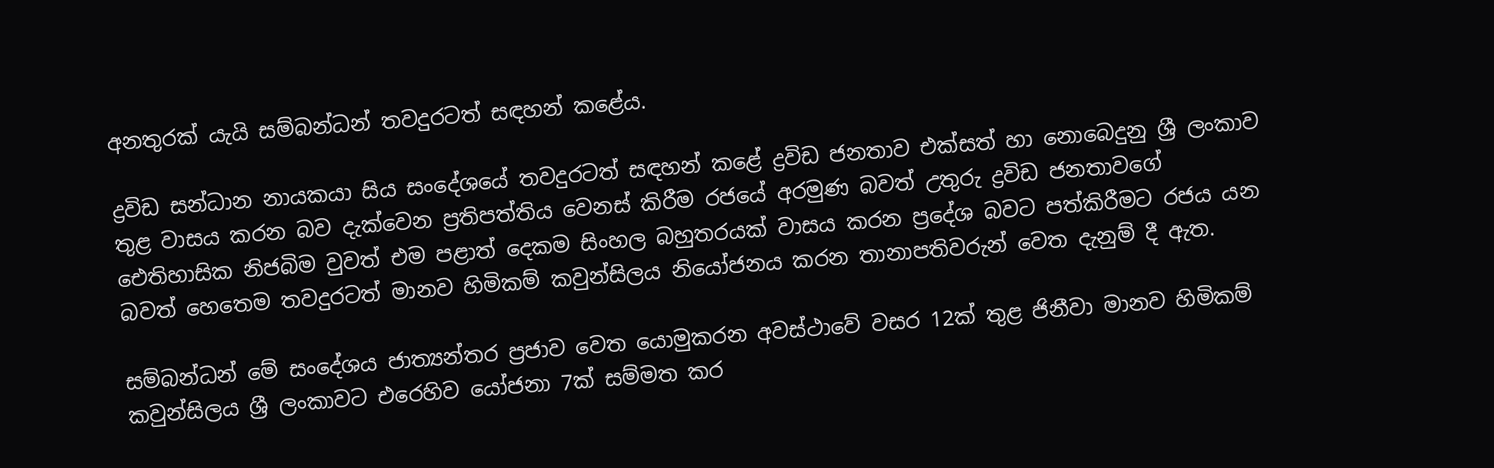අනතුරක් යැයි සම්බන්ධන් තවදුරටත් සඳහන් කළේය.

ද්‍රවිඩ සන්ධාන නායකයා සිය සංදේශයේ තවදුරටත් සඳහන් කළේ ද්‍රවිඩ ජනතාව එක්සත් හා නොබෙදුනු ශ්‍රී ලංකාව තුළ වාසය කරන බව දැක්වෙන ප්‍රතිපත්තිය වෙනස් කිරීම රජයේ අරමුණ බවත් උතුරු ද්‍රවිඩ ජනතාවගේ ඓතිහාසික නිජබිම වුවත් එම පළාත් දෙකම සිංහල බහුතරයක් වාසය කරන ප්‍රදේශ බවට පත්කිරීමට රජය යන බවත් හෙතෙම තවදුරටත් මානව හිමිකම් කවුන්සිලය නියෝජනය කරන තානාපතිවරුන් වෙත දැනුම් දී ඇත.

සම්බන්ධන් මේ සංදේශය ජාත්‍යන්තර ප්‍රජාව වෙත යොමුකරන අවස්ථාවේ වසර 12ක් තුළ ජිනීවා මානව හිමිකම් කවුන්සිලය ශ්‍රී ලංකාවට එරෙහිව යෝජනා 7ක් සම්මත කර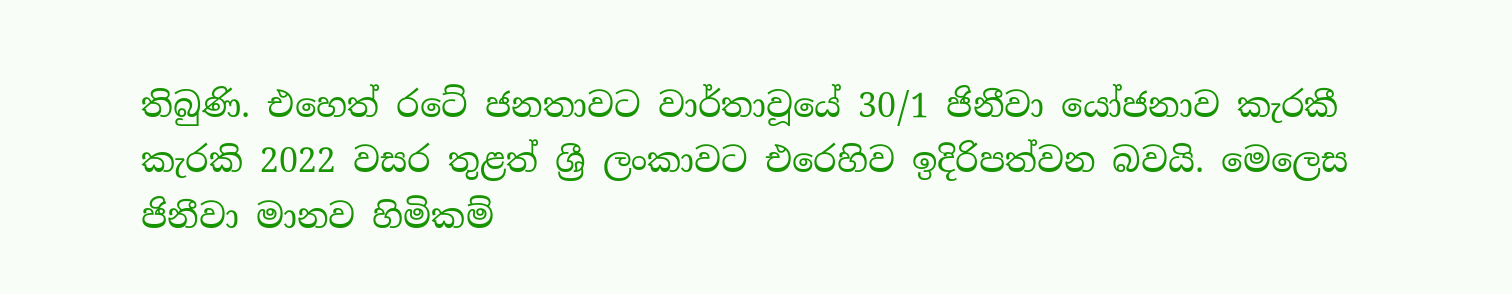තිබුණි. එහෙත් රටේ ජනතාවට වාර්තාවූයේ 30/1 ජිනීවා යෝජනාව කැරකී කැරකි 2022 වසර තුළත් ශ්‍රී ලංකාවට එරෙහිව ඉදිරිපත්වන බවයි. මෙලෙස ජිනීවා මානව හිමිකම්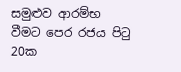සමුළුව ආරම්භ වීමට පෙර රජය පිටු 20ක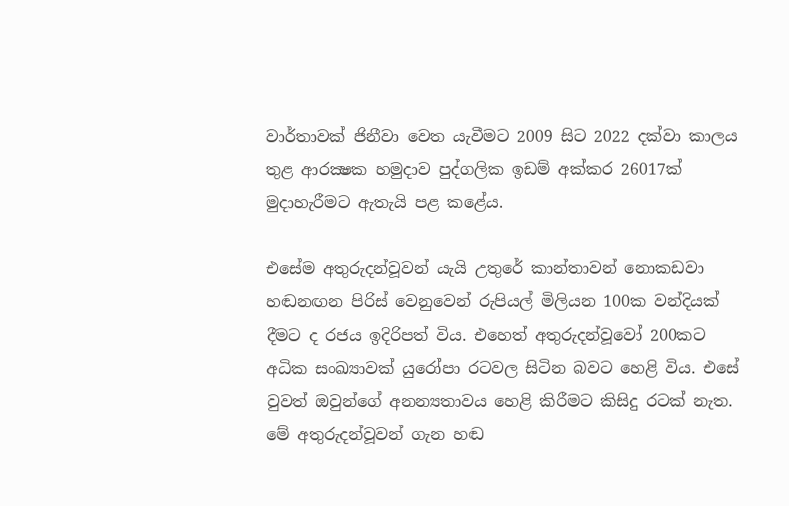වාර්තාවක් ජිනීවා වෙත යැවීමට 2009 සිට 2022 දක්වා කාලය තුළ ආරක්‍ෂක හමුදාව පුද්ගලික ඉඩම් අක්කර 26017ක් මුදාහැරීමට ඇතැයි පළ කළේය.

එසේම අතුරුදන්වූවන් යැයි උතුරේ කාන්තාවන් නොකඩවා හඬනඟන පිරිස් වෙනුවෙන් රුපියල් මිලියන 100ක වන්දියක් දීමට ද රජය ඉදිරිපත් විය. එහෙත් අතුරුදන්වූවෝ 200කට අධික සංඛ්‍යාවක් යුරෝපා රටවල සිටින බවට හෙළි විය. එසේ වුවත් ඔවුන්ගේ අනන්‍යතාවය හෙළි කිරීමට කිසිදු රටක් නැත. මේ අතුරුදන්වූවන් ගැන හඬ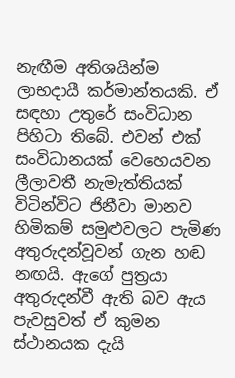නැඟීම අතිශයින්ම ලාභදායී කර්මාන්තයකි. ඒ සඳහා උතුරේ සංවිධාන පිහිටා තිබේ. එවන් එක් සංවිධානයක් වෙහෙයවන ලීලාවතී නැමැත්තියක් විටින්විට ජිනීවා මානව හිමිකම් සමුළුවලට පැමිණ අතුරුදන්වූවන් ගැන හඬ නඟයි. ඇගේ පුත්‍රයා අතුරුදන්වී ඇති බව ඇය පැවසුවත් ඒ කුමන ස්ථානයක දැයි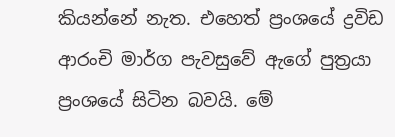කියන්නේ නැත. එහෙත් ප්‍රංශයේ ද්‍රවිඩ ආරංචි මාර්ග පැවසුවේ ඇගේ පුත්‍රයා ප්‍රංශයේ සිටින බවයි. මේ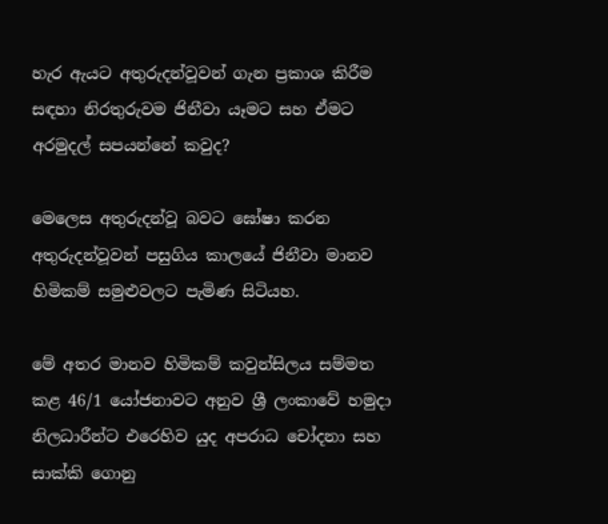හැර ඇයට අතුරුදන්වූවන් ගැන ප්‍රකාශ කිරීම සඳහා නිරතුරුවම ජිනීවා යෑමට සහ ඒමට අරමුදල් සපයන්නේ කවුද?

මෙලෙස අතුරුදන්වූ බවට ඝෝෂා කරන අතුරුදන්වූවන් පසුගිය කාලයේ ජිනීවා මානව හිමිකම් සමුළුවලට පැමිණ සිටියහ.

මේ අතර මානව හිමිකම් කවුන්සිලය සම්මත කළ 46/1 යෝජනාවට අනුව ශ්‍රී ලංකාවේ හමුදා නිලධාරීන්ට එරෙහිව යුද අපරාධ චෝදනා සහ සාක්කි ගොනු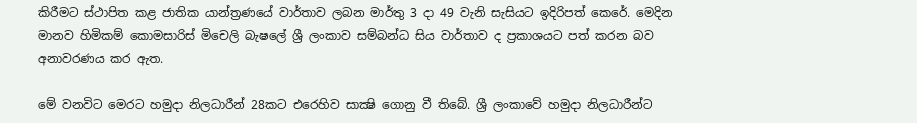කිරීමට ස්ථාපිත කළ ජාතික යාන්ත්‍රණයේ වාර්තාව ලබන මාර්තු 3 දා 49 වැනි සැසියට ඉදිරිපත් කෙරේ. මෙදින මානව හිමිකම් කොමසාරිස් මිචෙලි බැෂලේ ශ්‍රී ලංකාව සම්බන්ධ සිය වාර්තාව ද ප්‍රකාශයට පත් කරන බව අනාවරණය කර ඇත.

මේ වනවිට මෙරට හමුදා නිලධාරීන් 28කට එරෙහිව සාක්‍ෂි ගොනු වී තිබේ. ශ්‍රී ලංකාවේ හමුදා නිලධාරීන්ට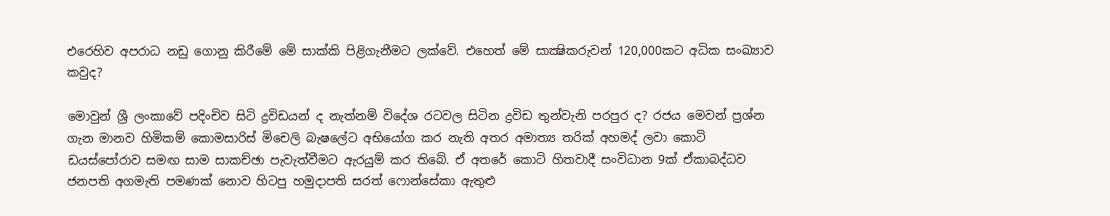එරෙහිව අපරාධ නඩු ගොනු කිරීමේ මේ සාක්කි පිළිගැනීමට ලක්වේ. එහෙත් මේ සාක්‍ෂිකරුවන් 120,000කට අධික සංඛ්‍යාව කවුද?

මොවුන් ශ්‍රී ලංකාවේ පදිංචිව සිටි ද්‍රවිඩයන් ද නැත්නම් විදේශ රටවල සිටින ද්‍රවිඩ තුන්වැනි පරපුර ද? රජය මෙවන් ප්‍රශ්න ගැන මානව හිමිකම් කොමසාරිස් මිචෙලි බැෂලේට අභියෝග කර නැති අතර අමාත්‍ය තරික් අහමද් ලවා කොටි ඩයස්පෝරාව සමඟ සාම සාකච්ඡා පැවැත්වීමට ඇරයුම් කර තිබේ. ඒ අතරේ කොටි හිතවාදී සංවිධාන 9ක් ඒකාබද්ධව ජනපති අගමැති පමණක් නොව හිටපු හමුදාපති සරත් ෆොන්සේකා ඇතුළු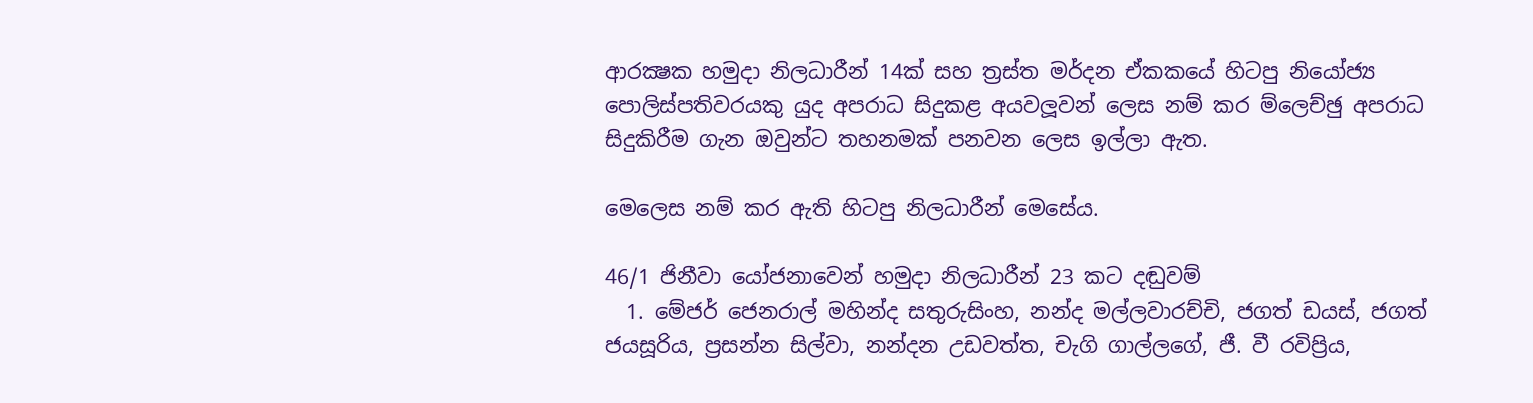ආරක්‍ෂක හමුදා නිලධාරීන් 14ක් සහ ත්‍රස්ත මර්දන ඒකකයේ හිටපු නියෝජ්‍ය පොලිස්පතිවරයකු යුද අපරාධ සිදුකළ අයවලූවන් ලෙස නම් කර ම්ලෙච්ඡු අපරාධ සිදුකිරීම ගැන ඔවුන්ට තහනමක් පනවන ලෙස ඉල්ලා ඇත.

මෙලෙස නම් කර ඇති හිටපු නිලධාරීන් මෙසේය.

46/1 ජිනීවා යෝජනාවෙන් හමුදා නිලධාරීන් 23 කට දඬුවම්
  1. මේජර් ජෙනරාල් මහින්ද සතුරුසිංහ, නන්ද මල්ලවාරච්චි, ජගත් ඩයස්, ජගත් ජයසූරිය, ප්‍රසන්න සිල්වා, නන්දන උඩවත්ත, චැගි ගාල්ලගේ, ජී. වී රවිප්‍රිය,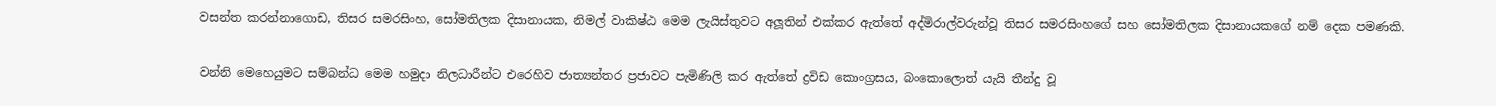වසන්ත කරන්නාගොඩ, තිසර සමරසිංහ, සෝමතිලක දිසානායක, නිමල් වාකිෂ්ඨ මෙම ලැයිස්තුවට අලූතින් එක්කර ඇත්තේ අද්මිරාල්වරුන්වූ තිසර සමරසිංහගේ සහ සෝමතිලක දිසානායකගේ නම් දෙක පමණකි.

වන්නි මෙහෙයුමට සම්බන්ධ මෙම හමුදා නිලධාරීන්ට එරෙහිව ජාත්‍යන්තර ප්‍රජාවට පැමිණිලි කර ඇත්තේ ද්‍රවිඩ කොංග්‍රසය, බංකොලොත් යැයි තීන්දු වූ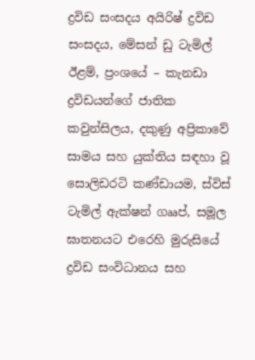ද්‍රවිඩ සංසදය අයිරිෂ් ද්‍රවිඩ සංසදය, මේසන් ඩු ටැමිල් ඊළම්, ප්‍රංශයේ – කැනඩා ද්‍රවිඩයන්ගේ ජාතික කවුන්සිලය, දකුණු අප්‍රිකාවේ සාමය සහ යුක්තිය සඳහා වූ සොලිඩරටි කණ්ඩායම, ස්විස් ටැමිල් ඇක්ෂන් ගෲප්, සමූල ඝාතනයට එරෙහි මුරුසියේ ද්‍රවිඩ සංවිධානය සහ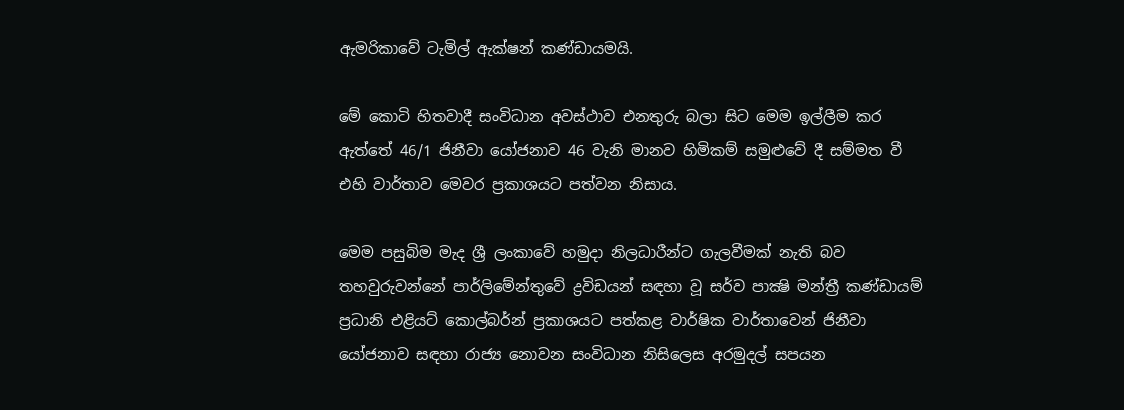ඇමරිකාවේ ටැමිල් ඇක්ෂන් කණ්ඩායමයි.

මේ කොටි හිතවාදී සංවිධාන අවස්ථාව එනතුරු බලා සිට මෙම ඉල්ලීම කර ඇත්තේ 46/1 ජිනීවා යෝජනාව 46 වැනි මානව හිමිකම් සමුළුවේ දී සම්මත වී එහි වාර්තාව මෙවර ප්‍රකාශයට පත්වන නිසාය.

මෙම පසුබිම මැද ශ්‍රී ලංකාවේ හමුදා නිලධාරීන්ට ගැලවීමක් නැති බව තහවුරුවන්නේ පාර්ලිමේන්තුවේ ද්‍රවිඩයන් සඳහා වූ සර්ව පාක්‍ෂි මන්ත්‍රී කණ්ඩායම් ප්‍රධානි එළියට් කොල්බර්න් ප්‍රකාශයට පත්කළ වාර්ෂික වාර්තාවෙන් ජිනීවා යෝජනාව සඳහා රාජ්‍ය නොවන සංවිධාන නිසිලෙස අරමුදල් සපයන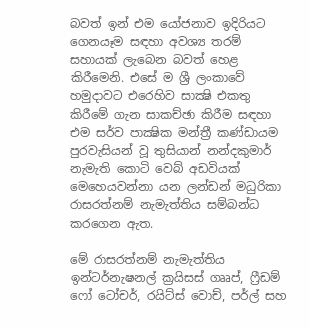බවත් ඉන් එම යෝජනාව ඉදිරියට ගෙනයෑම සඳහා අවශ්‍ය තරම් සහායක් ලැබෙන බවත් හෙළ කිරීමෙනි. එසේ ම ශ්‍රී ලංකාවේ හමුදාවට එරෙහිව සාක්‍ෂි එකතු කිරීමේ ගැන සාකච්ඡා කිරීම සඳහා එම සර්ව පාක්‍ෂික මන්ත්‍රී කණ්ඩායම පුරවැසියන් වූ තුසියාන් නන්දකුමාර් නැමැති කොටි වෙබ් අඩවියක් මෙහෙයවන්නා යන ලන්ඩන් මධුරිකා රාසරත්නම් නැමැත්තිය සම්බන්ධ කරගෙන ඇත.

මේ රාසරත්නම් නැමැත්තිය ඉන්ටර්නැෂනල් ක්‍රයිසස් ගෲප්, ෆ්‍රීඩම් ෆෝ ටෝචර්, රයිට්ස් වොච්, පර්ල් සහ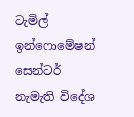ටැමිල් ඉන්ෆොමේෂන් සෙන්ටර් නැමැති විදේශ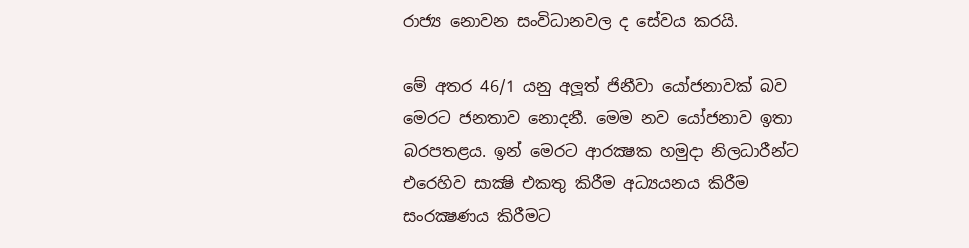රාජ්‍ය නොවන සංවිධානවල ද සේවය කරයි.

මේ අතර 46/1 යනු අලූත් ජිනීවා යෝජනාවක් බව මෙරට ජනතාව නොදනී. මෙම නව යෝජනාව ඉතා බරපතළය. ඉන් මෙරට ආරක්‍ෂක හමුදා නිලධාරීන්ට එරෙහිව සාක්‍ෂි එකතු කිරීම අධ්‍යයනය කිරීම සංරක්‍ෂණය කිරීමට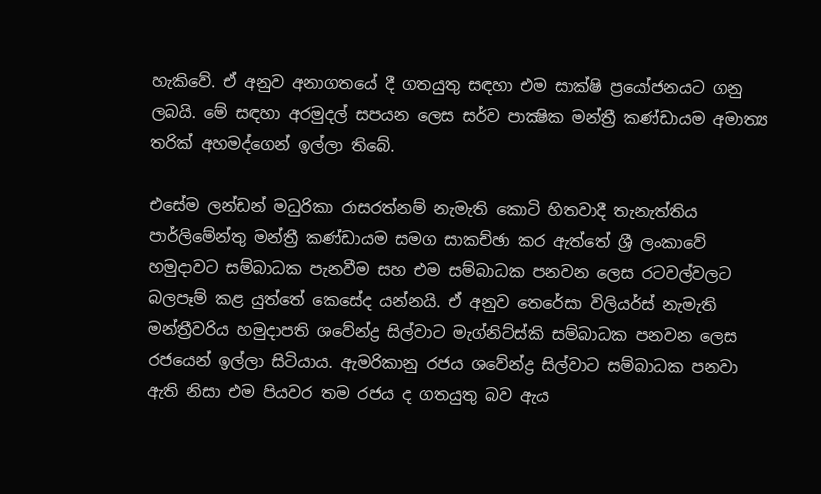හැකිවේ. ඒ අනුව අනාගතයේ දී ගතයුතු සඳහා එම සාක්ෂි ප්‍රයෝජනයට ගනු ලබයි. මේ සඳහා අරමුදල් සපයන ලෙස සර්ව පාක්‍ෂික මන්ත්‍රී කණ්ඩායම අමාත්‍ය තරික් අහමද්ගෙන් ඉල්ලා තිබේ.

එසේම ලන්ඩන් මධුරිකා රාසරත්නම් නැමැති කොටි හිතවාදී තැනැත්තිය පාර්ලිමේන්තු මන්ත්‍රී කණ්ඩායම සමග සාකච්ඡා කර ඇත්තේ ශ්‍රී ලංකාවේ හමුදාවට සම්බාධක පැනවීම සහ එම සම්බාධක පනවන ලෙස රටවල්වලට බලපෑම් කළ යුත්තේ කෙසේද යන්නයි. ඒ අනුව තෙරේසා විලියර්ස් නැමැති මන්ත්‍රීවරිය හමුදාපති ශවේන්ද්‍ර සිල්වාට මැග්නිට්ස්කි සම්බාධක පනවන ලෙස රජයෙන් ඉල්ලා සිටියාය. ඇමරිකානු රජය ශවේන්ද්‍ර සිල්වාට සම්බාධක පනවා ඇති නිසා එම පියවර තම රජය ද ගතයුතු බව ඇය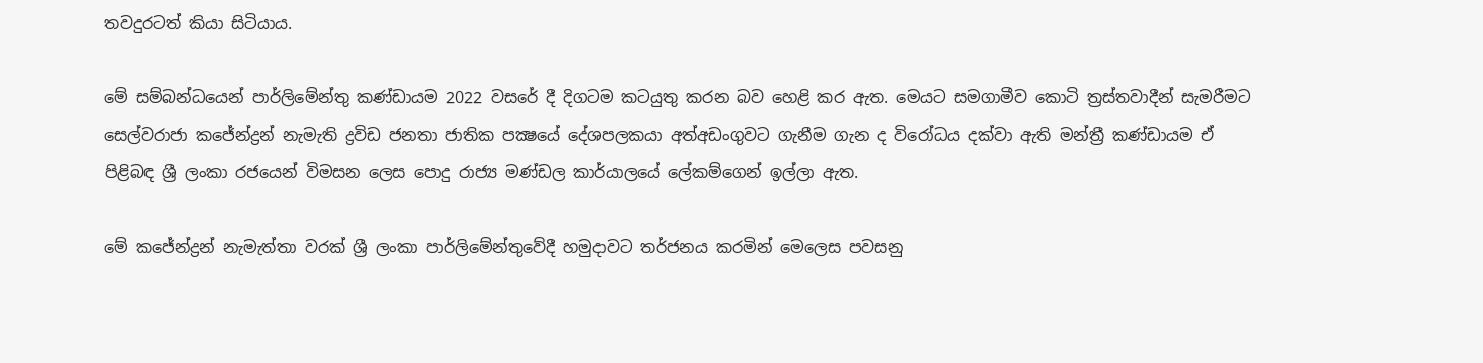තවදුරටත් කියා සිටියාය.

මේ සම්බන්ධයෙන් පාර්ලිමේන්තු කණ්ඩායම 2022 වසරේ දී දිගටම කටයුතු කරන බව හෙළි කර ඇත. මෙයට සමගාමීව කොටි ත්‍රස්තවාදීන් සැමරීමට සෙල්වරාජා කජේන්ද්‍රන් නැමැති ද්‍රවිඩ ජනතා ජාතික පක්‍ෂයේ දේශපලකයා අත්අඩංගුවට ගැනීම ගැන ද විරෝධය දක්වා ඇති මන්ත්‍රී කණ්ඩායම ඒ පිළිබඳ ශ්‍රී ලංකා රජයෙන් විමසන ලෙස පොදු රාජ්‍ය මණ්ඩල කාර්යාලයේ ලේකම්ගෙන් ඉල්ලා ඇත.

මේ කජේන්ද්‍රන් නැමැත්තා වරක් ශ්‍රී ලංකා පාර්ලිමේන්තුවේදී හමුදාවට තර්ජනය කරමින් මෙලෙස පවසනු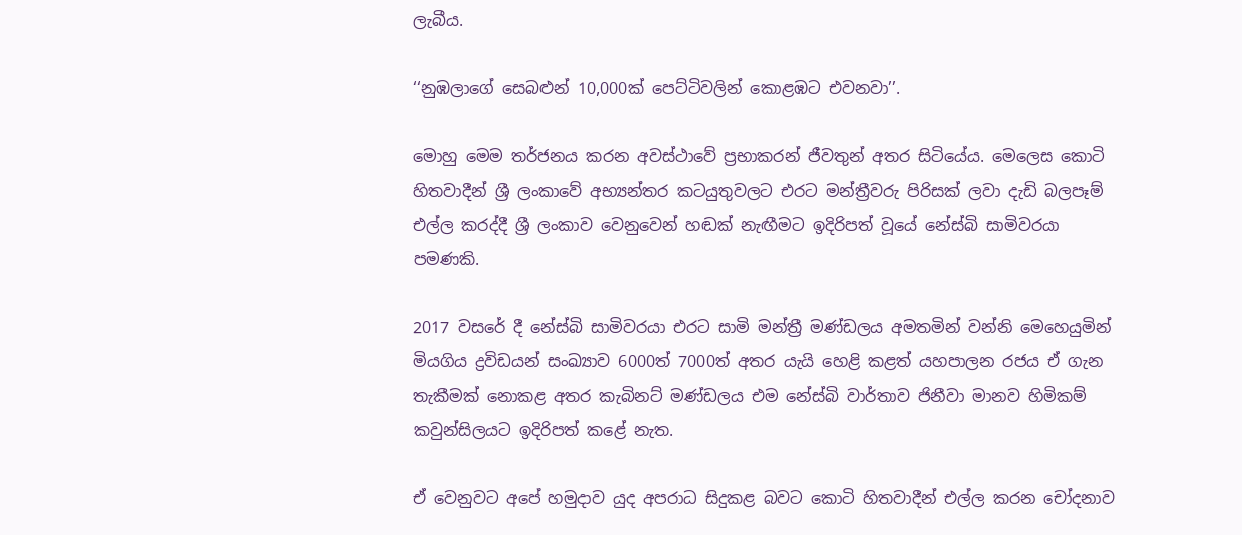ලැබීය.

‘‘නුඹලාගේ සෙබළුන් 10,000ක් පෙට්ටිවලින් කොළඹට එවනවා’’.

මොහු මෙම තර්ජනය කරන අවස්ථාවේ ප්‍රභාකරන් ජීවතුන් අතර සිටියේය. මෙලෙස කොටි හිතවාදීන් ශ්‍රී ලංකාවේ අභ්‍යන්තර කටයුතුවලට එරට මන්ත්‍රීවරු පිරිසක් ලවා දැඩි බලපෑම් එල්ල කරද්දී ශ්‍රී ලංකාව වෙනුවෙන් හඬක් නැඟීමට ඉදිරිපත් වූයේ නේස්බි සාමිවරයා පමණකි.

2017 වසරේ දී නේස්බි සාමිවරයා එරට සාමි මන්ත්‍රී මණ්ඩලය අමතමින් වන්නි මෙහෙයුමින් මියගිය ද්‍රවිඩයන් සංඛ්‍යාව 6000ත් 7000ත් අතර යැයි හෙළි කළත් යහපාලන රජය ඒ ගැන තැකීමක් නොකළ අතර කැබිනට් මණ්ඩලය එම නේස්බි වාර්තාව ජිනීවා මානව හිමිකම් කවුන්සිලයට ඉදිරිපත් කළේ නැත.

ඒ වෙනුවට අපේ හමුදාව යුද අපරාධ සිදුකළ බවට කොටි හිතවාදීන් එල්ල කරන චෝදනාව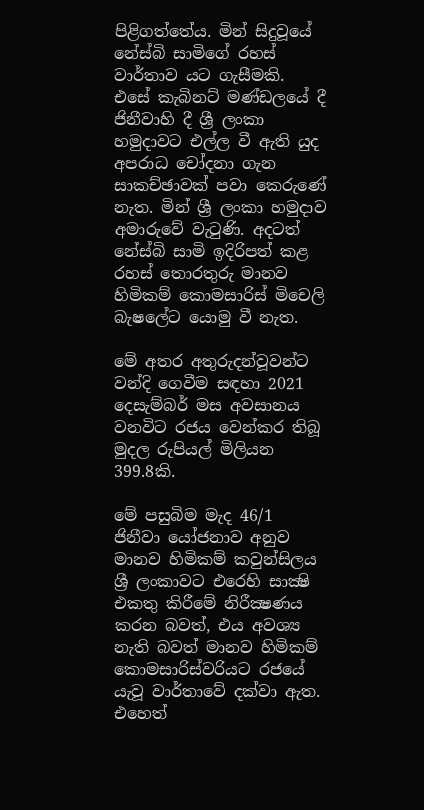පිළිගත්තේය. මින් සිදුවූයේ නේස්බි සාමිගේ රහස් වාර්තාව යට ගැසීමකි. එසේ කැබිනට් මණ්ඩලයේ දී ජිනීවාහි දී ශ්‍රී ලංකා හමුදාවට එල්ල වී ඇති යුද අපරාධ චෝදනා ගැන සාකච්ඡාවක් පවා කෙරුණේ නැත. මින් ශ්‍රී ලංකා හමුදාව අමාරුවේ වැටුණි. අදටත් නේස්බි සාමි ඉදිරිපත් කළ රහස් තොරතුරු මානව හිමිකම් කොමසාරිස් මිචෙලි බැෂලේට යොමු වී නැත.

මේ අතර අතුරුදන්වූවන්ට වන්දි ගෙවීම සඳහා 2021 දෙසැම්බර් මස අවසානය වනවිට රජය වෙන්කර තිබූ මුදල රුපියල් මිලියන 399.8කි.

මේ පසුබිම මැද 46/1 ජිනීවා යෝජනාව අනුව මානව හිමිකම් කවුන්සිලය ශ්‍රී ලංකාවට එරෙහි සාක්‍ෂි එකතු කිරීමේ නිරීක්‍ෂණය කරන බවත්, එය අවශ්‍ය නැති බවත් මානව හිමිකම් කොමසාරිස්වරියට රජයේ යැවූ වාර්තාවේ දක්වා ඇත. එහෙත්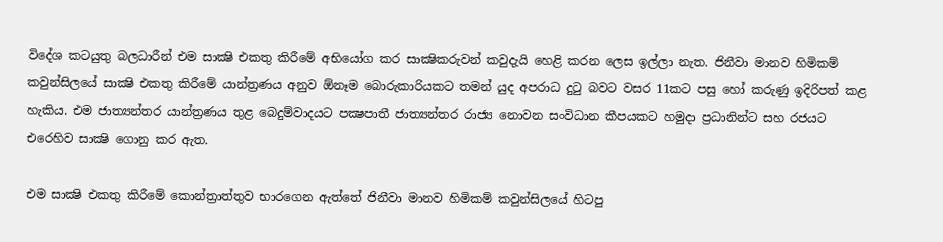විදේශ කටයුතු බලධාරීන් එම සාක්‍ෂි එකතු කිරීමේ අභියෝග කර සාක්‍ෂිකරුවන් කවුදැයි හෙළි කරන ලෙස ඉල්ලා නැත. ජිනීවා මානව හිමිකම් කවුන්සිලයේ සාක්‍ෂි එකතු කිරීමේ යාන්ත්‍රණය අනුව ඕනෑම බොරුකාරියකට තමන් යුද අපරාධ දුටු බවට වසර 11කට පසු හෝ කරුණු ඉදිරිපත් කළ හැකිය. එම ජාත්‍යන්තර යාන්ත්‍රණය තුළ බෙදුම්වාදයට පක්‍ෂපාතී ජාත්‍යන්තර රාජ්‍ය නොවන සංවිධාන කීපයකට හමුදා ප්‍රධානින්ට සහ රජයට එරෙහිව සාක්‍ෂි ගොනු කර ඇත.

එම සාක්‍ෂි එකතු කිරීමේ කොන්ත්‍රාත්තුව භාරගෙන ඇත්තේ ජිනීවා මානව හිමිකම් කවුන්සිලයේ හිටපු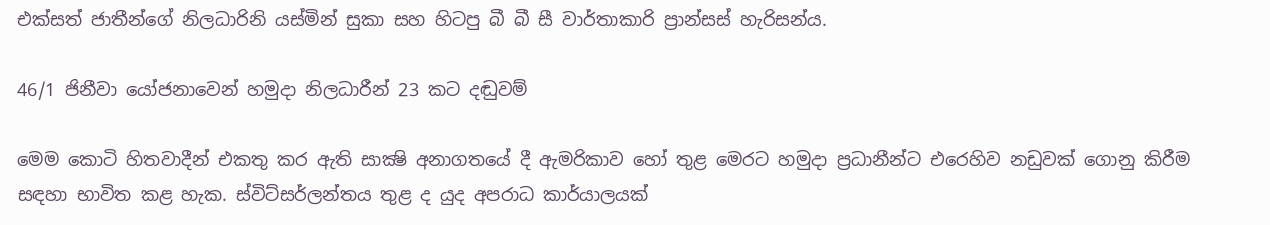එක්සත් ජාතීන්ගේ නිලධාරිනි යස්මින් සුකා සහ හිටපු බී බී සී වාර්තාකාරි ප්‍රාන්සස් හැරිසන්ය.

46/1 ජිනීවා යෝජනාවෙන් හමුදා නිලධාරීන් 23 කට දඬුවම්

මෙම කොටි හිතවාදීන් එකතු කර ඇති සාක්‍ෂි අනාගතයේ දී ඇමරිකාව හෝ තුළ මෙරට හමුදා ප්‍රධානීන්ට එරෙහිව නඩුවක් ගොනු කිරීම සඳහා භාවිත කළ හැක. ස්විට්සර්ලන්තය තුළ ද යුද අපරාධ කාර්යාලයක්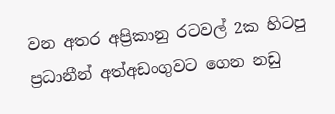වන අතර අප්‍රිකානු රටවල් 2ක හිටපු ප්‍රධානීන් අත්අඩංගුවට ගෙන නඩු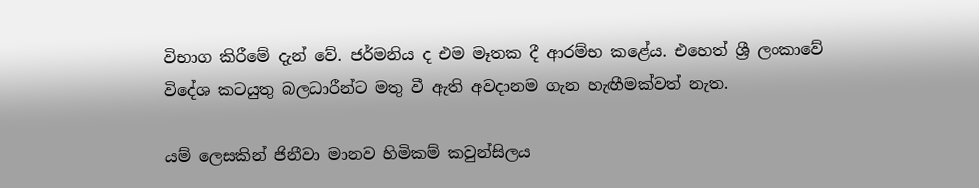විභාග කිරීමේ දැන් වේ. ජර්මනිය ද එම මෑතක දී ආරම්භ කළේය. එහෙත් ශ්‍රී ලංකාවේ විදේශ කටයුතු බලධාරීන්ට මතු වී ඇති අවදානම ගැන හැඟීමක්වත් නැත.

යම් ලෙසකින් ජිනීවා මානව හිමිකම් කවුන්සිලය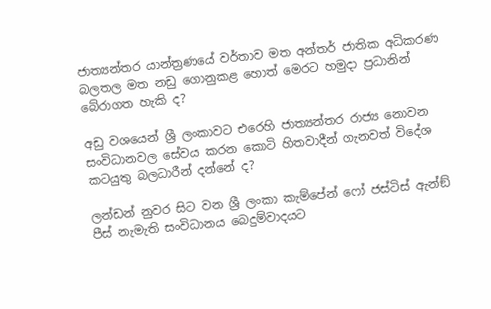ජාත්‍යන්තර යාන්ත්‍රණයේ වර්තාව මත අන්තර් ජාතික අධිකරණ බලතල මත නඩු ගොනුකළ හොත් මෙරට හමුදා ප්‍රධානින් බේරාගත හැකි ද?

අඩු වශයෙන් ශ්‍රී ලංකාවට එරෙහි ජාත්‍යන්තර රාජ්‍ය නොවන සංවිධානවල සේවය කරන කොටි හිතවාදීන් ගැනවත් විදේශ කටයුතු බලධාරීන් දන්නේ ද?

ලන්ඩන් නුවර සිට වන ශ්‍රී ලංකා කැම්පේන් ෆෝ ජස්ටිස් ඇන්ඞ් පීස් නැමැති සංවිධානය බෙදුම්වාදයට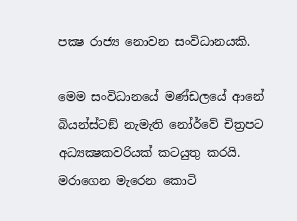පක්‍ෂ රාජ්‍ය නොවන සංවිධානයකි.

මෙම සංවිධානයේ මණ්ඩලයේ ආනේ බියන්ස්ටඞ් නැමැති නෝර්වේ චිත්‍රපට අධ්‍යක්‍ෂකවරියක් කටයුතු කරයි. මරාගෙන මැරෙන කොටි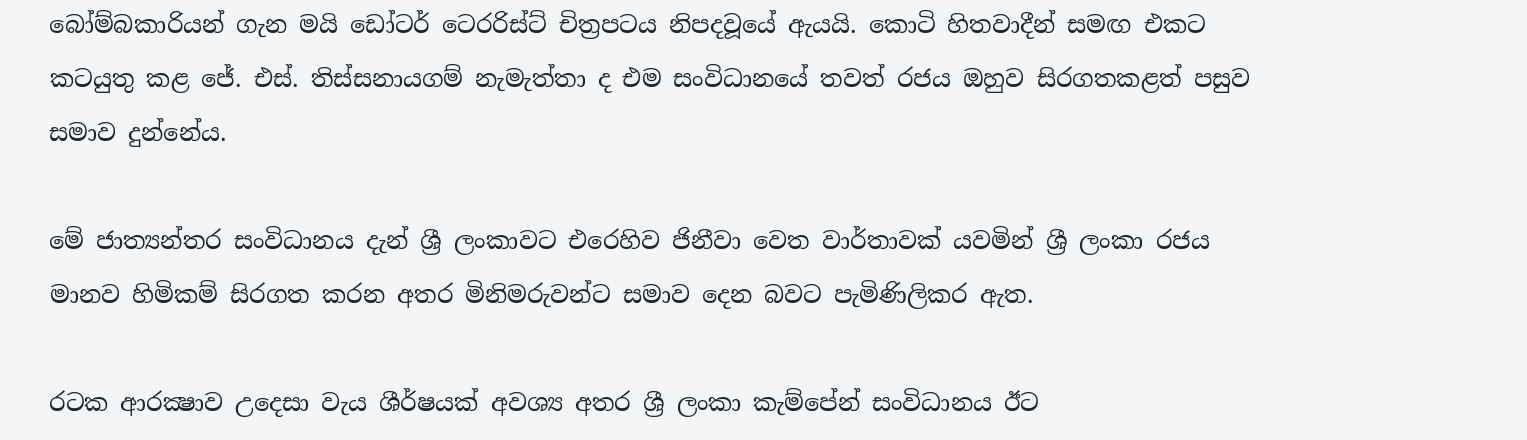බෝම්බකාරියන් ගැන මයි ඩෝටර් ටෙරරිස්ට් චිත්‍රපටය නිපදවූයේ ඇයයි. කොටි හිතවාදීන් සමඟ එකට කටයුතු කළ ජේ. එස්. තිස්සනායගම් නැමැත්තා ද එම සංවිධානයේ තවත් රජය ඔහුව සිරගතකළත් පසුව සමාව දුන්නේය.

මේ ජාත්‍යන්තර සංවිධානය දැන් ශ්‍රී ලංකාවට එරෙහිව ජිනීවා වෙත වාර්තාවක් යවමින් ශ්‍රී ලංකා රජය මානව හිමිකම් සිරගත කරන අතර මිනිමරුවන්ට සමාව දෙන බවට පැමිණිලිකර ඇත.

රටක ආරක්‍ෂාව උදෙසා වැය ශීර්ෂයක් අවශ්‍ය අතර ශ්‍රී ලංකා කැම්පේන් සංවිධානය ඊට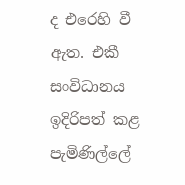ද එරෙහි වී ඇත. එකී සංවිධානය ඉදිරිපත් කළ පැමිණිල්ලේ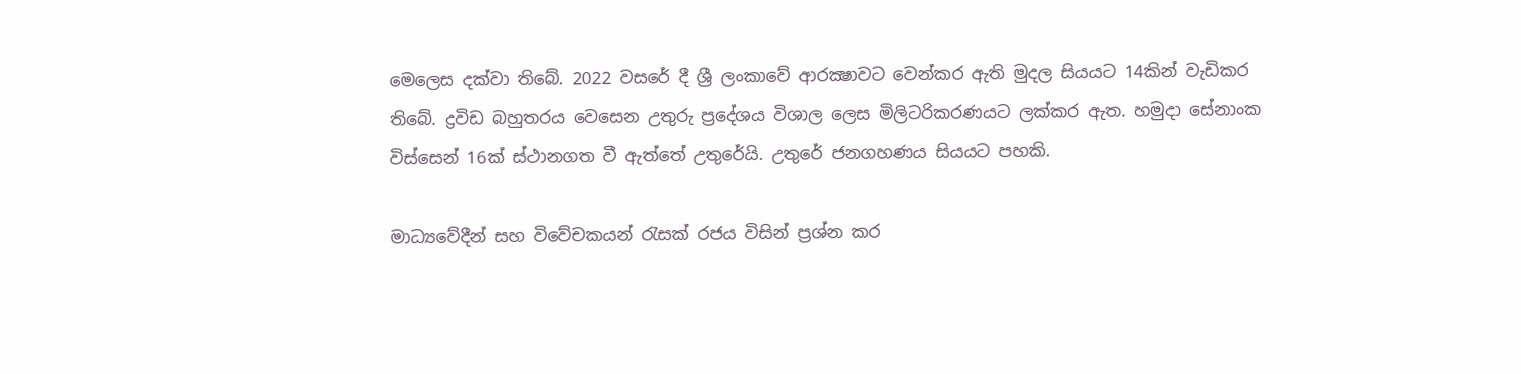මෙලෙස දක්වා තිබේ. 2022 වසරේ දී ශ්‍රී ලංකාවේ ආරක්‍ෂාවට වෙන්කර ඇති මුදල සියයට 14කින් වැඩිකර තිබේ. ද්‍රවිඩ බහුතරය වෙසෙන උතුරු ප්‍රදේශය විශාල ලෙස මිලිටරිකරණයට ලක්කර ඇත. හමුදා සේනාංක විස්සෙන් 16ක් ස්ථානගත වී ඇත්තේ උතුරේයි. උතුරේ ජනගහණය සියයට පහකි.

මාධ්‍යවේදීන් සහ විවේචකයන් රැසක් රජය විසින් ප්‍රශ්න කර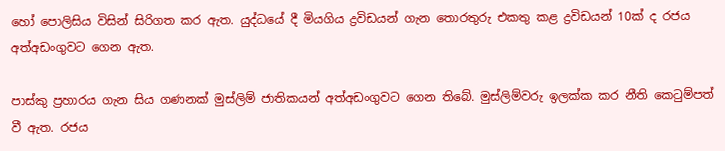හෝ පොලිසිය විසින් සිරිගත කර ඇත. යුද්ධයේ දී මියගිය ද්‍රවිඩයන් ගැන තොරතුරු එකතු කළ ද්‍රවිඩයන් 10ක් ද රජය අත්අඩංගුවට ගෙන ඇත.

පාස්කු ප්‍රහාරය ගැන සිය ගණනක් මුස්ලිම් ජාතිකයන් අත්අඩංගුවට ගෙන තිබේ. මුස්ලිම්වරු ඉලක්ක කර නීති කෙටුම්පත් වී ඇත. රජය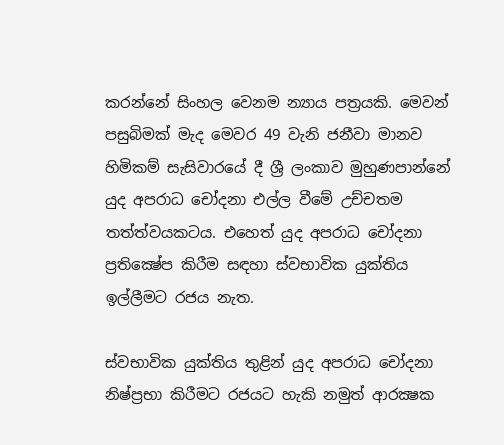කරන්නේ සිංහල වෙනම න්‍යාය පත්‍රයකි. මෙවන් පසුබිමක් මැද මෙවර 49 වැනි ජනීවා මානව හිමිකම් සැසිවාරයේ දී ශ්‍රී ලංකාව මුහුණපාන්නේ යුද අපරාධ චෝදනා එල්ල වීමේ උච්චතම තත්ත්වයකටය. එහෙත් යුද අපරාධ චෝදනා ප්‍රතික්‍ෂේප කිරීම සඳහා ස්වභාවික යුක්තිය ඉල්ලීමට රජය නැත.

ස්වභාවික යුක්තිය තුළින් යුද අපරාධ චෝදනා නිෂ්ප්‍රභා කිරීමට රජයට හැකි නමුත් ආරක්‍ෂක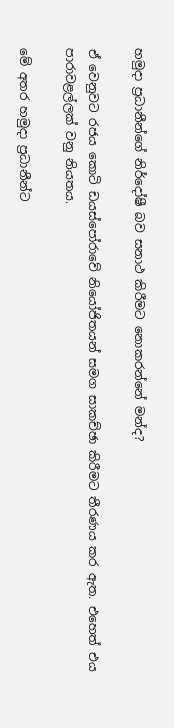හමුදා ප්‍රධානීන්ගේ නිර්දෝෂී බව සනාථ කිරීමට නොකරන්නේ මන්ද?

ඒ වෙනුවට රජය කොටි ඩයස්පෝරාවේ නියෝජිතයන් සමග සාකච්ඡා කිරීමට තීරණය කර ඇත. එහෙත් එය පාරාවළල්ලක් වනු නියතය.

මේ අතර හමුදා ප්‍රධානීන්ට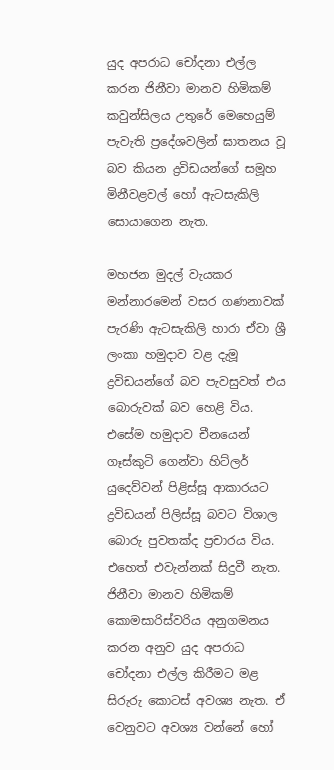යුද අපරාධ චෝදනා එල්ල කරන ජිනීවා මානව හිමිකම් කවුන්සිලය උතුරේ මෙහෙයුම් පැවැති ප්‍රදේශවලින් ඝාතනය වූ බව කියන ද්‍රවිඩයන්ගේ සමූහ මිනීවළවල් හෝ ඇටසැකිලි සොයාගෙන නැත.

මහජන මුදල් වැයකර මන්නාරමෙන් වසර ගණනාවක් පැරණි ඇටසැකිලි හාරා ඒවා ශ්‍රී ලංකා හමුදාව වළ දැමූ ද්‍රවිඩයන්ගේ බව පැවසුවත් එය බොරුවක් බව හෙළි විය. එසේම හමුදාව චීනයෙන් ගෑස්කුටි ගෙන්වා හිට්ලර් යුදෙව්වන් පිළිස්සූ ආකාරයට ද්‍රවිඩයන් පිලිස්සූ බවට විශාල බොරු පුවතක්ද ප්‍රචාරය විය. එහෙත් එවැන්නක් සිදුවී නැත. ජිනීවා මානව හිමිකම් කොමසාරිස්වරිය අනුගමනය කරන අනුව යුද අපරාධ චෝදනා එල්ල කිරීමට මළ සිරුරු කොටස් අවශ්‍ය නැත. ඒ වෙනුවට අවශ්‍ය වන්නේ හෝ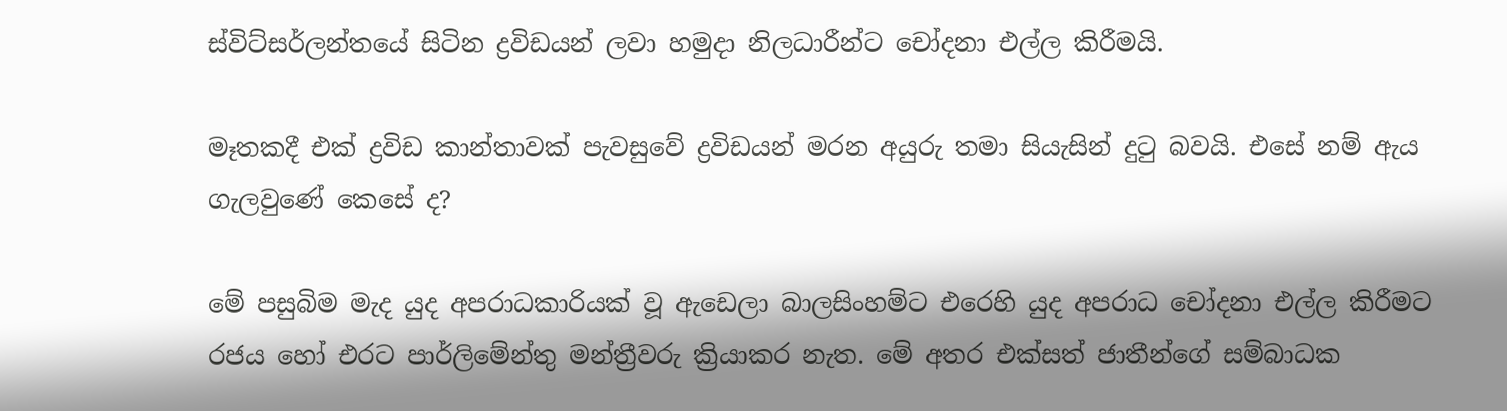ස්විට්සර්ලන්තයේ සිටින ද්‍රවිඩයන් ලවා හමුදා නිලධාරීන්ට චෝදනා එල්ල කිරීමයි.

මෑතකදී එක් ද්‍රවිඩ කාන්තාවක් පැවසුවේ ද්‍රවිඩයන් මරන අයුරු තමා සියැසින් දුටු බවයි. එසේ නම් ඇය ගැලවුණේ කෙසේ ද?

මේ පසුබිම මැද යුද අපරාධකාරියක් වූ ඇඩෙලා බාලසිංහම්ට එරෙහි යුද අපරාධ චෝදනා එල්ල කිරීමට රජය හෝ එරට පාර්ලිමේන්තු මන්ත්‍රීවරු ක්‍රියාකර නැත. මේ අතර එක්සත් ජාතීන්ගේ සම්බාධක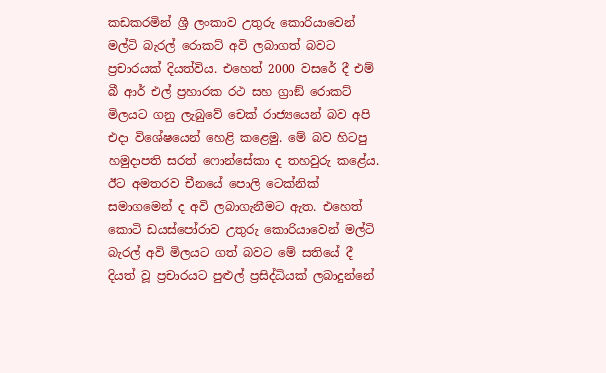කඩකරමින් ශ්‍රී ලංකාව උතුරු කොරියාවෙන් මල්ටි බැරල් රොකට් අවි ලබාගත් බවට ප්‍රචාරයක් දියත්විය. එහෙත් 2000 වසරේ දී එම් බී ආර් එල් ප්‍රහාරක රථ සහ ග්‍රාඞ් රොකට් මිලයට ගනු ලැබුවේ චෙක් රාජ්‍යයෙන් බව අපි එදා විශේෂයෙන් හෙළි කළෙමු. මේ බව හිටපු හමුදාපති සරත් ෆොන්සේකා ද තහවුරු කළේය. ඊට අමතරව චීනයේ පොලි ටෙක්නික් සමාගමෙන් ද අවි ලබාගැනීමට ඇත. එහෙත් කොටි ඩයස්පෝරාව උතුරු කොරියාවෙන් මල්ටි බැරල් අවි මිලයට ගත් බවට මේ සතියේ දී දියත් වූ ප්‍රචාරයට පුළුල් ප්‍රසිද්ධියක් ලබාදුන්නේ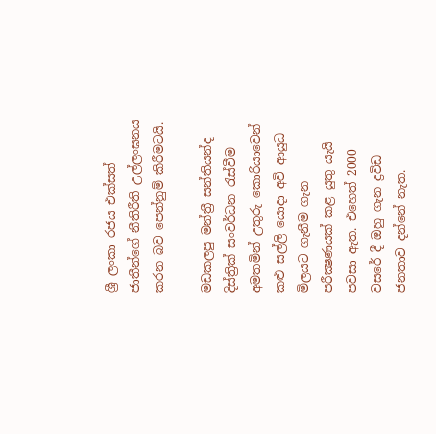ශ්‍රී ලංකා රජය එක්සත් ජාතීන්ගේ නීතිරීති උල්ලංඝනය කරන බව පෙන්නුම් කිරීමටයි.

මඩකලපු මන්ත්‍රී සන්තියන්ද දිස්ත්‍රික් සංවර්ධන රැස්වීම අමතමින් උතුරු කොරියාවෙන් කළු සල්ලි යොදා අවි ආයුධ මිලයට ගැනීම ගැන පරීක්‍ෂණයක් කළ යුතු යැයි පවසා ඇත. එහෙත් 2000 වසරේ දී ඔහු ගැන ද්‍රවිඩ ජනතාව දන්නේ නැත.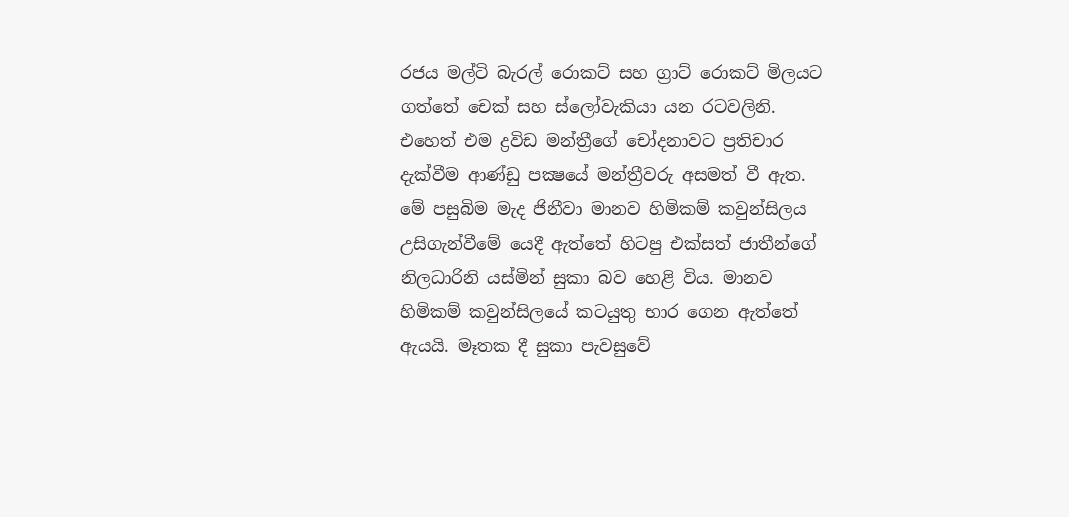රජය මල්ටි බැරල් රොකට් සහ ග්‍රාට් රොකට් මිලයට ගත්තේ චෙක් සහ ස්ලෝවැකියා යන රටවලිනි. එහෙත් එම ද්‍රවිඩ මන්ත්‍රීගේ චෝදනාවට ප්‍රතිචාර දැක්වීම ආණ්ඩු පක්‍ෂයේ මන්ත්‍රීවරු අසමත් වී ඇත. මේ පසුබිම මැද ජිනීවා මානව හිමිකම් කවුන්සිලය උසිගැන්වීමේ යෙදී ඇත්තේ හිටපු එක්සත් ජාතීන්ගේ නිලධාරිනි යස්මින් සුකා බව හෙළි විය. මානව හිමිකම් කවුන්සිලයේ කටයුතු භාර ගෙන ඇත්තේ ඇයයි. මෑතක දී සුකා පැවසුවේ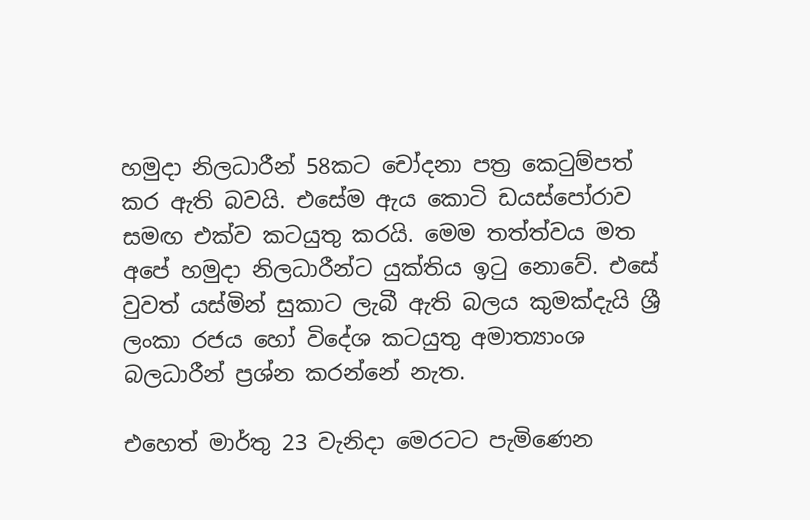හමුදා නිලධාරීන් 58කට චෝදනා පත්‍ර කෙටුම්පත් කර ඇති බවයි. එසේම ඇය කොටි ඩයස්පෝරාව සමඟ එක්ව කටයුතු කරයි. මෙම තත්ත්වය මත අපේ හමුදා නිලධාරීන්ට යුක්තිය ඉටු නොවේ. එසේ වුවත් යස්මින් සුකාට ලැබී ඇති බලය කුමක්දැයි ශ්‍රී ලංකා රජය හෝ විදේශ කටයුතු අමාත්‍යාංශ බලධාරීන් ප්‍රශ්න කරන්නේ නැත.

එහෙත් මාර්තු 23 වැනිදා මෙරටට පැමිණෙන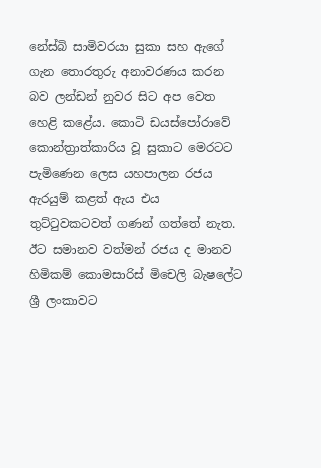නේස්බි සාමිවරයා සුකා සහ ඇගේ ගැන තොරතුරු අනාවරණය කරන බව ලන්ඩන් නුවර සිට අප වෙත හෙළි කළේය. කොටි ඩයස්පෝරාවේ කොන්ත්‍රාත්කාරිය වූ සුකාට මෙරටට පැමිණෙන ලෙස යහපාලන රජය ඇරයුම් කළත් ඇය එය තුට්ටුවකටවත් ගණන් ගත්තේ නැත. ඊට සමානව වත්මන් රජය ද මානව හිමිකම් කොමසාරිස් මිචෙලි බැෂලේට ශ්‍රී ලංකාවට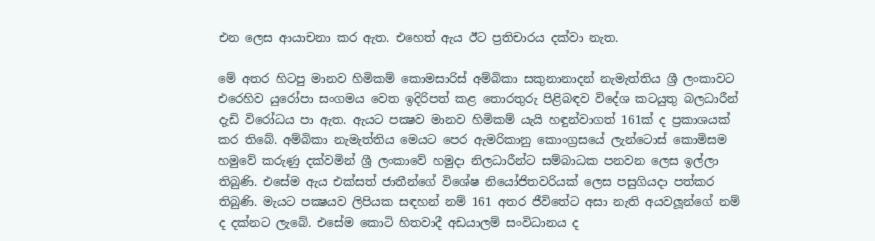එන ලෙස ආයාචනා කර ඇත. එහෙත් ඇය ඊට ප්‍රතිචාරය දක්වා නැත.

මේ අතර හිටපු මානව හිමිකම් කොමසාරිස් අම්බිකා සකුනානාදන් නැමැත්තිය ශ්‍රී ලංකාවට එරෙහිව යුරෝපා සංගමය වෙත ඉදිරිපත් කළ තොරතුරු පිළිබඳව විදේශ කටයුතු බලධාරීන් දැඩි විරෝධය පා ඇත. ඇයට පක්‍ෂව මානව හිමිකම් යැයි හඳුන්වාගත් 161ක් ද ප්‍රකාශයක් කර තිබේ. අම්බිකා නැමැත්තිය මෙයට පෙර ඇමරිකානු කොංග්‍රසයේ ලැන්ටොස් කොමිසම හමුවේ කරුණු දක්වමින් ශ්‍රී ලංකාවේ හමුදා නිලධාරීන්ට සම්බාධක පනවන ලෙස ඉල්ලා තිබුණි. එසේම ඇය එක්සත් ජාතීන්ගේ විශේෂ නියෝජිතවරියක් ලෙස පසුගියදා පත්කර තිබුණි. මැයට පක්‍ෂයව ලිපියක සඳහන් නම් 161 අතර ජීවිතේට අසා නැති අයවලූන්ගේ නම් ද දක්නට ලැබේ. එසේම කොටි හිතවාදී අඩයාලම් සංවිධානය ද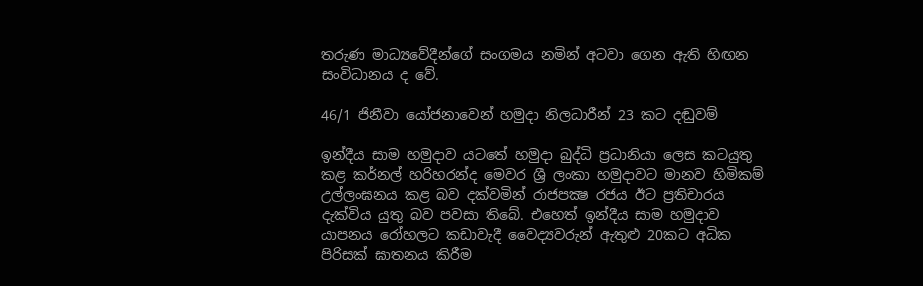තරුණ මාධ්‍යවේදීන්ගේ සංගමය නමින් අටවා ගෙන ඇති හිඟන සංවිධානය ද වේ.

46/1 ජිනීවා යෝජනාවෙන් හමුදා නිලධාරීන් 23 කට දඬුවම්

ඉන්දීය සාම හමුදාව යටතේ හමුදා බුද්ධි ප්‍රධානියා ලෙස කටයුතු කළ කර්නල් හරිහරන්ද මෙවර ශ්‍රී ලංකා හමුදාවට මානව හිමිකම් උල්ලංඝනය කළ බව දක්වමින් රාජපක්‍ෂ රජය ඊට ප්‍රතිචාරය දැක්විය යුතු බව පවසා තිබේ. එහෙත් ඉන්දීය සාම හමුදාව යාපනය රෝහලට කඩාවැදී වෛද්‍යවරුන් ඇතුළු 20කට අධික පිරිසක් ඝාතනය කිරීම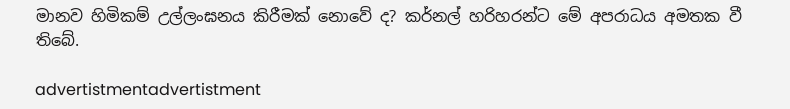මානව හිමිකම් උල්ලංඝනය කිරීමක් නොවේ ද? කර්නල් හරිහරන්ට මේ අපරාධය අමතක වී තිබේ.

advertistmentadvertistment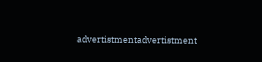advertistmentadvertistment